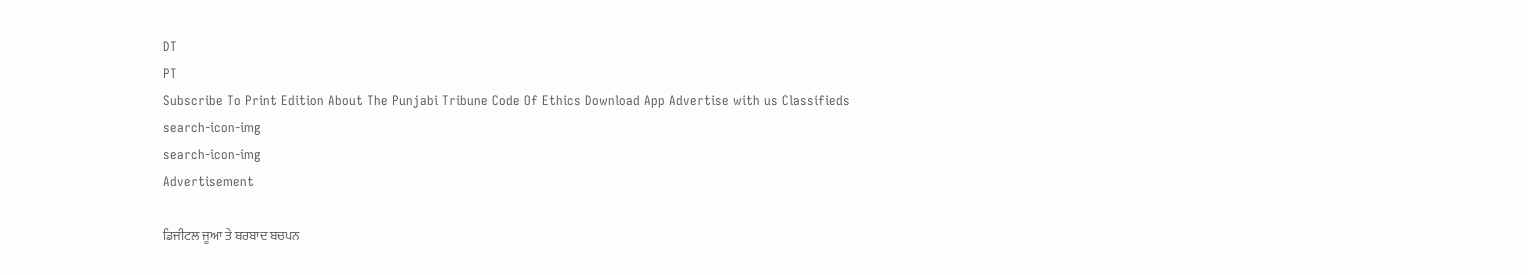DT
PT
Subscribe To Print Edition About The Punjabi Tribune Code Of Ethics Download App Advertise with us Classifieds
search-icon-img
search-icon-img
Advertisement

ਡਿਜੀਟਲ ਜੂਆ ਤੇ ਬਰਬਾਦ ਬਚਪਨ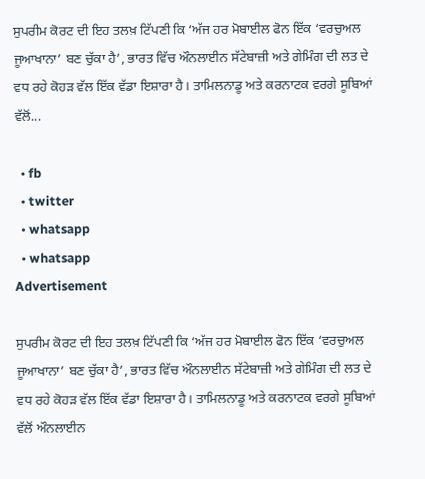ਸੁਪਰੀਮ ਕੋਰਟ ਦੀ ਇਹ ਤਲਖ਼ ਟਿੱਪਣੀ ਕਿ ‘ਅੱਜ ਹਰ ਮੋਬਾਈਲ ਫੋਨ ਇੱਕ ‘ਵਰਚੁਅਲ ਜੂਆਖਾਨਾ’ ਬਣ ਚੁੱਕਾ ਹੈ’, ਭਾਰਤ ਵਿੱਚ ਔਨਲਾਈਨ ਸੱਟੇਬਾਜ਼ੀ ਅਤੇ ਗੇਮਿੰਗ ਦੀ ਲਤ ਦੇ ਵਧ ਰਹੇ ਕੋਹੜ ਵੱਲ ਇੱਕ ਵੱਡਾ ਇਸ਼ਾਰਾ ਹੈ। ਤਾਮਿਲਨਾਡੂ ਅਤੇ ਕਰਨਾਟਕ ਵਰਗੇ ਸੂਬਿਆਂ ਵੱਲੋਂ...

  • fb
  • twitter
  • whatsapp
  • whatsapp
Advertisement

ਸੁਪਰੀਮ ਕੋਰਟ ਦੀ ਇਹ ਤਲਖ਼ ਟਿੱਪਣੀ ਕਿ ‘ਅੱਜ ਹਰ ਮੋਬਾਈਲ ਫੋਨ ਇੱਕ ‘ਵਰਚੁਅਲ ਜੂਆਖਾਨਾ’ ਬਣ ਚੁੱਕਾ ਹੈ’, ਭਾਰਤ ਵਿੱਚ ਔਨਲਾਈਨ ਸੱਟੇਬਾਜ਼ੀ ਅਤੇ ਗੇਮਿੰਗ ਦੀ ਲਤ ਦੇ ਵਧ ਰਹੇ ਕੋਹੜ ਵੱਲ ਇੱਕ ਵੱਡਾ ਇਸ਼ਾਰਾ ਹੈ। ਤਾਮਿਲਨਾਡੂ ਅਤੇ ਕਰਨਾਟਕ ਵਰਗੇ ਸੂਬਿਆਂ ਵੱਲੋਂ ਔਨਲਾਈਨ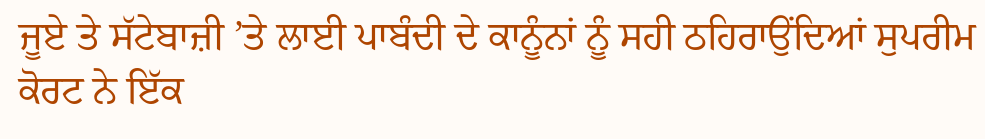ਜੂਏ ਤੇ ਸੱਟੇਬਾਜ਼ੀ ’ਤੇ ਲਾਈ ਪਾਬੰਦੀ ਦੇ ਕਾਨੂੰਨਾਂ ਨੂੰ ਸਹੀ ਠਹਿਰਾਉਂਦਿਆਂ ਸੁਪਰੀਮ ਕੋਰਟ ਨੇ ਇੱਕ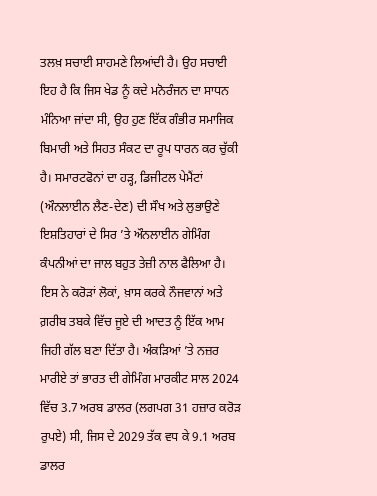ਤਲਖ਼ ਸਚਾਈ ਸਾਹਮਣੇ ਲਿਆਂਦੀ ਹੈ। ਉਹ ਸਚਾਈ ਇਹ ਹੈ ਕਿ ਜਿਸ ਖੇਡ ਨੂੰ ਕਦੇ ਮਨੋਰੰਜਨ ਦਾ ਸਾਧਨ ਮੰਨਿਆ ਜਾਂਦਾ ਸੀ, ਉਹ ਹੁਣ ਇੱਕ ਗੰਭੀਰ ਸਮਾਜਿਕ ਬਿਮਾਰੀ ਅਤੇ ਸਿਹਤ ਸੰਕਟ ਦਾ ਰੂਪ ਧਾਰਨ ਕਰ ਚੁੱਕੀ ਹੈ। ਸਮਾਰਟਫੋਨਾਂ ਦਾ ਹੜ੍ਹ, ਡਿਜੀਟਲ ਪੇਮੈਂਟਾਂ (ਔਨਲਾਈਨ ਲੈਣ-ਦੇਣ) ਦੀ ਸੌਖ ਅਤੇ ਲੁਭਾਉਣੇ ਇਸ਼ਤਿਹਾਰਾਂ ਦੇ ਸਿਰ ’ਤੇ ਔਨਲਾਈਨ ਗੇਮਿੰਗ ਕੰਪਨੀਆਂ ਦਾ ਜਾਲ ਬਹੁਤ ਤੇਜ਼ੀ ਨਾਲ ਫੈਲਿਆ ਹੈ। ਇਸ ਨੇ ਕਰੋੜਾਂ ਲੋਕਾਂ, ਖ਼ਾਸ ਕਰਕੇ ਨੌਜਵਾਨਾਂ ਅਤੇ ਗ਼ਰੀਬ ਤਬਕੇ ਵਿੱਚ ਜੂਏ ਦੀ ਆਦਤ ਨੂੰ ਇੱਕ ਆਮ ਜਿਹੀ ਗੱਲ ਬਣਾ ਦਿੱਤਾ ਹੈ। ਅੰਕੜਿਆਂ ’ਤੇ ਨਜ਼ਰ ਮਾਰੀਏ ਤਾਂ ਭਾਰਤ ਦੀ ਗੇਮਿੰਗ ਮਾਰਕੀਟ ਸਾਲ 2024 ਵਿੱਚ 3.7 ਅਰਬ ਡਾਲਰ (ਲਗਪਗ 31 ਹਜ਼ਾਰ ਕਰੋੜ ਰੁਪਏ) ਸੀ, ਜਿਸ ਦੇ 2029 ਤੱਕ ਵਧ ਕੇ 9.1 ਅਰਬ ਡਾਲਰ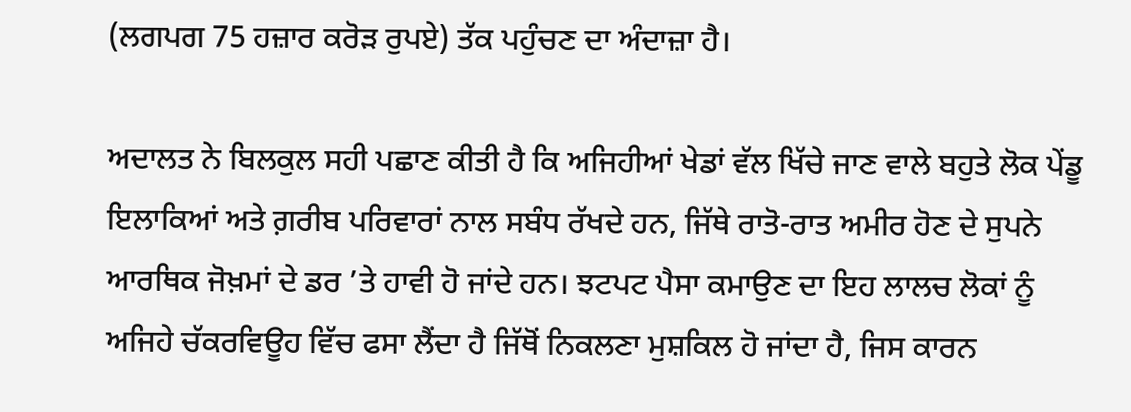(ਲਗਪਗ 75 ਹਜ਼ਾਰ ਕਰੋੜ ਰੁਪਏ) ਤੱਕ ਪਹੁੰਚਣ ਦਾ ਅੰਦਾਜ਼ਾ ਹੈ।

ਅਦਾਲਤ ਨੇ ਬਿਲਕੁਲ ਸਹੀ ਪਛਾਣ ਕੀਤੀ ਹੈ ਕਿ ਅਜਿਹੀਆਂ ਖੇਡਾਂ ਵੱਲ ਖਿੱਚੇ ਜਾਣ ਵਾਲੇ ਬਹੁਤੇ ਲੋਕ ਪੇਂਡੂ ਇਲਾਕਿਆਂ ਅਤੇ ਗ਼ਰੀਬ ਪਰਿਵਾਰਾਂ ਨਾਲ ਸਬੰਧ ਰੱਖਦੇ ਹਨ, ਜਿੱਥੇ ਰਾਤੋ-ਰਾਤ ਅਮੀਰ ਹੋਣ ਦੇ ਸੁਪਨੇ ਆਰਥਿਕ ਜੋਖ਼ਮਾਂ ਦੇ ਡਰ ’ਤੇ ਹਾਵੀ ਹੋ ਜਾਂਦੇ ਹਨ। ਝਟਪਟ ਪੈਸਾ ਕਮਾਉਣ ਦਾ ਇਹ ਲਾਲਚ ਲੋਕਾਂ ਨੂੰ ਅਜਿਹੇ ਚੱਕਰਵਿਊਹ ਵਿੱਚ ਫਸਾ ਲੈਂਦਾ ਹੈ ਜਿੱਥੋਂ ਨਿਕਲਣਾ ਮੁਸ਼ਕਿਲ ਹੋ ਜਾਂਦਾ ਹੈ, ਜਿਸ ਕਾਰਨ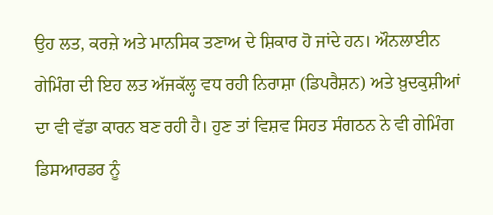ਉਹ ਲਤ, ਕਰਜ਼ੇ ਅਤੇ ਮਾਨਸਿਕ ਤਣਾਅ ਦੇ ਸ਼ਿਕਾਰ ਹੋ ਜਾਂਦੇ ਹਨ। ਔਨਲਾਈਨ ਗੇਮਿੰਗ ਦੀ ਇਹ ਲਤ ਅੱਜਕੱਲ੍ਹ ਵਧ ਰਹੀ ਨਿਰਾਸ਼ਾ (ਡਿਪਰੈਸ਼ਨ) ਅਤੇ ਖ਼ੁਦਕੁਸ਼ੀਆਂ ਦਾ ਵੀ ਵੱਡਾ ਕਾਰਨ ਬਣ ਰਹੀ ਹੈ। ਹੁਣ ਤਾਂ ਵਿਸ਼ਵ ਸਿਹਤ ਸੰਗਠਨ ਨੇ ਵੀ ਗੇਮਿੰਗ ਡਿਸਆਰਡਰ ਨੂੰ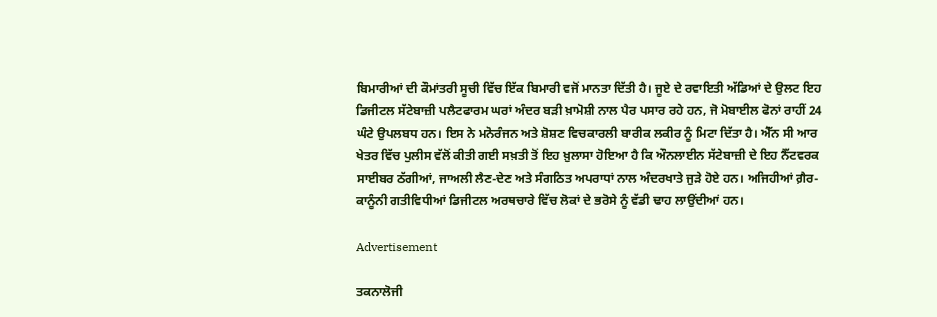ਬਿਮਾਰੀਆਂ ਦੀ ਕੌਮਾਂਤਰੀ ਸੂਚੀ ਵਿੱਚ ਇੱਕ ਬਿਮਾਰੀ ਵਜੋਂ ਮਾਨਤਾ ਦਿੱਤੀ ਹੈ। ਜੂਏ ਦੇ ਰਵਾਇਤੀ ਅੱਡਿਆਂ ਦੇ ਉਲਟ ਇਹ ਡਿਜੀਟਲ ਸੱਟੇਬਾਜ਼ੀ ਪਲੈਟਫਾਰਮ ਘਰਾਂ ਅੰਦਰ ਬੜੀ ਖ਼ਾਮੋਸ਼ੀ ਨਾਲ ਪੈਰ ਪਸਾਰ ਰਹੇ ਹਨ, ਜੋ ਮੋਬਾਈਲ ਫੋਨਾਂ ਰਾਹੀਂ 24 ਘੰਟੇ ਉਪਲਬਧ ਹਨ। ਇਸ ਨੇ ਮਨੋਰੰਜਨ ਅਤੇ ਸ਼ੋਸ਼ਣ ਵਿਚਕਾਰਲੀ ਬਾਰੀਕ ਲਕੀਰ ਨੂੰ ਮਿਟਾ ਦਿੱਤਾ ਹੈ। ਐੱਨ ਸੀ ਆਰ ਖੇਤਰ ਵਿੱਚ ਪੁਲੀਸ ਵੱਲੋਂ ਕੀਤੀ ਗਈ ਸਖ਼ਤੀ ਤੋਂ ਇਹ ਖ਼ੁਲਾਸਾ ਹੋਇਆ ਹੈ ਕਿ ਔਨਲਾਈਨ ਸੱਟੇਬਾਜ਼ੀ ਦੇ ਇਹ ਨੈੱਟਵਰਕ ਸਾਈਬਰ ਠੱਗੀਆਂ, ਜਾਅਲੀ ਲੈਣ-ਦੇਣ ਅਤੇ ਸੰਗਠਿਤ ਅਪਰਾਧਾਂ ਨਾਲ ਅੰਦਰਖਾਤੇ ਜੁੜੇ ਹੋਏ ਹਨ। ਅਜਿਹੀਆਂ ਗ਼ੈਰ-ਕਾਨੂੰਨੀ ਗਤੀਵਿਧੀਆਂ ਡਿਜੀਟਲ ਅਰਥਚਾਰੇ ਵਿੱਚ ਲੋਕਾਂ ਦੇ ਭਰੋਸੇ ਨੂੰ ਵੱਡੀ ਢਾਹ ਲਾਉਂਦੀਆਂ ਹਨ।

Advertisement

ਤਕਨਾਲੋਜੀ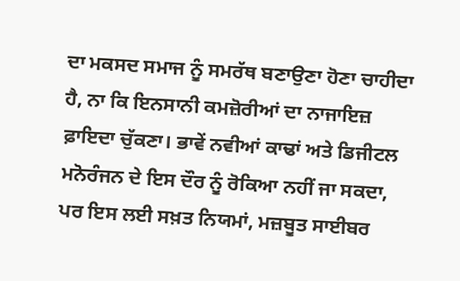ਦਾ ਮਕਸਦ ਸਮਾਜ ਨੂੰ ਸਮਰੱਥ ਬਣਾਉਣਾ ਹੋਣਾ ਚਾਹੀਦਾ ਹੈ, ਨਾ ਕਿ ਇਨਸਾਨੀ ਕਮਜ਼ੋਰੀਆਂ ਦਾ ਨਾਜਾਇਜ਼ ਫ਼ਾਇਦਾ ਚੁੱਕਣਾ। ਭਾਵੇਂ ਨਵੀਆਂ ਕਾਢਾਂ ਅਤੇ ਡਿਜੀਟਲ ਮਨੋਰੰਜਨ ਦੇ ਇਸ ਦੌਰ ਨੂੰ ਰੋਕਿਆ ਨਹੀਂ ਜਾ ਸਕਦਾ, ਪਰ ਇਸ ਲਈ ਸਖ਼ਤ ਨਿਯਮਾਂ, ਮਜ਼ਬੂਤ ਸਾਈਬਰ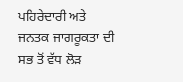ਪਹਿਰੇਦਾਰੀ ਅਤੇ ਜਨਤਕ ਜਾਗਰੂਕਤਾ ਦੀ ਸਭ ਤੋਂ ਵੱਧ ਲੋੜ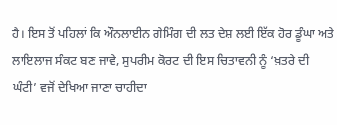ਹੈ। ਇਸ ਤੋਂ ਪਹਿਲਾਂ ਕਿ ਔਨਲਾਈਨ ਗੇਮਿੰਗ ਦੀ ਲਤ ਦੇਸ਼ ਲਈ ਇੱਕ ਹੋਰ ਡੂੰਘਾ ਅਤੇ ਲਾਇਲਾਜ ਸੰਕਟ ਬਣ ਜਾਵੇ, ਸੁਪਰੀਮ ਕੋਰਟ ਦੀ ਇਸ ਚਿਤਾਵਨੀ ਨੂੰ ‘ਖ਼ਤਰੇ ਦੀ ਘੰਟੀ’ ਵਜੋਂ ਦੇਖਿਆ ਜਾਣਾ ਚਾਹੀਦਾ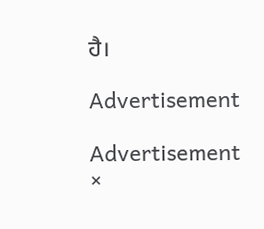ਹੈ।

Advertisement

Advertisement
×